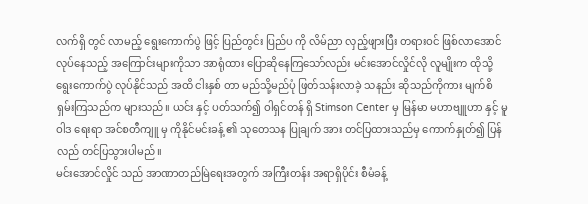လက်ရှိ တွင် လာမည့် ရွေးကောက်ပွဲ ဖြင့် ပြည်တွင်း ပြည်ပ ကို လိမ်ညာ လှည့်ဖျားပြီး တရားဝင် ဖြစ်လာအောင် လုပ်နေသည့် အကြောင်းများကိုသာ အာရုံထား ပြောဆိုနေကြသော်လည်း မင်းအောင်လှိုင်လို လူမျိုးက ထိုသို့ ရွေးကောက်ပွဲ လုပ်နိုင်သည် အထိ ငါးနှစ် တာ မည်သို့မည်ပုံ ဖြတ်သန်းလာခဲ့ သနည်း ဆိုသည်ကိုကား မျက်စိရှမ်းကြသည်က များသည်။ ယင်း နှင့် ပတ်သက်၍ ဝါရှင်တန် ရှိ Stimson Center မှ မြန်မာ မဟာဗျူဟာ နှင့် မူဝါဒ ရေးရာ အင်စတီကျူ မှ ကိုနိုင်မင်းခန့် ၏ သုတေသန ပြုချက် အား တင်ပြထားသည်မှ ကောက်နှုတ်၍ ပြန်လည် တင်ပြသွားပါမည်။
မင်းအောင်လှိုင် သည် အာဏာတည်မြဲရေးအတွက် အကြီးတန်း အရာရှိပိုင်း စီမံခန့်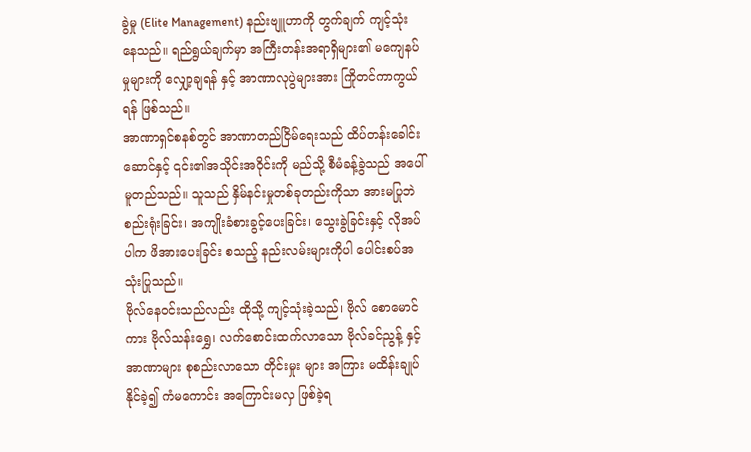ခွဲမှု (Elite Management) နည်းဗျူဟာကို တွက်ချက် ကျင့်သုံးနေသည်။ ရည်ရွယ်ချက်မှာ အကြီးတန်းအရာရှိများ၏ မကျေနပ်မှုများကို လျှော့ချရန် နှင့် အာဏာလုပွဲများအား ကြိုတင်ကာကွယ်ရန် ဖြစ်သည်။
အာဏာရှင်စနစ်တွင် အာဏာတည်ငြိမ်ရေးသည် ထိပ်တန်းခေါင်းဆောင်နှင့် ၎င်း၏အသိုင်းအဝိုင်းကို မည်သို့ စီမံခန့်ခွဲသည် အပေါ် မူတည်သည်။ သူသည် နှိမ်နင်းမှုတစ်ခုတည်းကိုသာ အားမပြုဘဲ စည်းရုံးခြင်း၊ အကျိုးခံစားခွင့်ပေးခြင်း၊ သွေးခွဲခြင်းနှင့် လိုအပ်ပါက ဖိအားပေးခြင်း စသည့် နည်းလမ်းများကိုပါ ပေါင်းစပ်အသုံးပြုသည်။
ဗိုလ်နေဝင်းသည်လည်း ထိုသို့ ကျင့်သုံးခဲ့သည်၊ ဗိုလ် စောမောင်ကား ဗိုလ်သန်းရွှေ၊ လက်စောင်းထက်လာသော ဗိုလ်ခင်ညွန့် နှင့် အာဏာများ စုစည်းလာသော တိုင်းမှုး များ အကြား မထိန်းချုပ်နိုင်ခဲ့၍ ကံမကောင်း အကြောင်းမလှ ဖြစ်ခဲ့ရ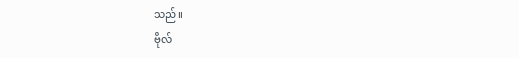သည်။
ဗိုလ်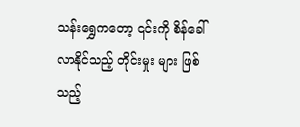သန်းရွှေကတော့ ၎င်းကို စိန်ခေါ်လာနိုင်သည့် တိုင်းမှုး များ ဖြစ်သည့်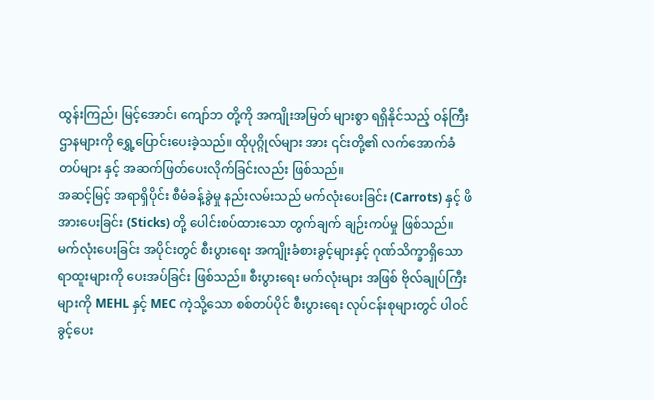ထွန်းကြည်၊ မြင့်အောင်၊ ကျော်ဘ တို့ကို အကျိုးအမြတ် များစွာ ရရှိနိုင်သည့် ဝန်ကြီးဌာနများကို ရွှေ့ပြောင်းပေးခဲ့သည်။ ထိုပုဂ္ဂိုလ်များ အား ၎င်းတို့၏ လက်အောက်ခံ တပ်များ နှင့် အဆက်ဖြတ်ပေးလိုက်ခြင်းလည်း ဖြစ်သည်။
အဆင့်မြင့် အရာရှိပိုင်း စီမံခန့်ခွဲမှု နည်းလမ်းသည် မက်လုံးပေးခြင်း (Carrots) နှင့် ဖိအားပေးခြင်း (Sticks) တို့ ပေါင်းစပ်ထားသော တွက်ချက် ချဉ်းကပ်မှု ဖြစ်သည်။
မက်လုံးပေးခြင်း အပိုင်းတွင် စီးပွားရေး အကျိုးခံစားခွင့်များနှင့် ဂုဏ်သိက္ခာရှိသော ရာထူးများကို ပေးအပ်ခြင်း ဖြစ်သည်။ စီးပွားရေး မက်လုံးများ အဖြစ် ဗိုလ်ချုပ်ကြီးများကို MEHL နှင့် MEC ကဲ့သို့သော စစ်တပ်ပိုင် စီးပွားရေး လုပ်ငန်းစုများတွင် ပါဝင်ခွင့်ပေး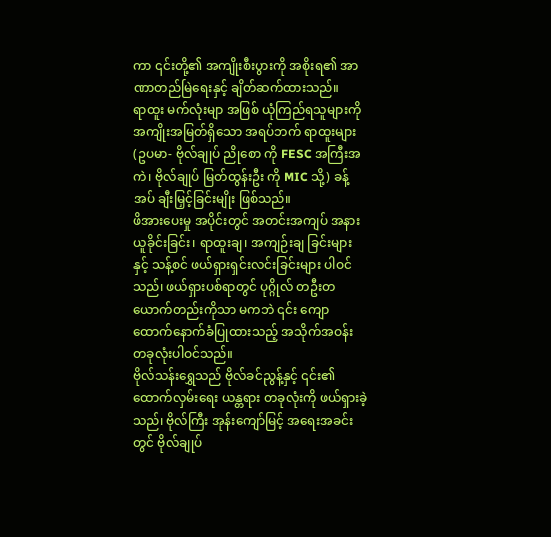ကာ ၎င်းတို့၏ အကျိုးစီးပွားကို အစိုးရ၏ အာဏာတည်မြဲရေးနှင့် ချိတ်ဆက်ထားသည်။
ရာထူး မက်လုံးမျာ အဖြစ် ယုံကြည်ရသူများကို အကျိုးအမြတ်ရှိသော အရပ်ဘက် ရာထူးများ (ဥပမာ- ဗိုလ်ချုပ် ညိုစော ကို FESC အကြီးအကဲ၊ ဗိုလ်ချုပ် မြတ်ထွန်းဦး ကို MIC သို့) ခန့်အပ် ချီးမြှင့်ခြင်းမျိုး ဖြစ်သည်။
ဖိအားပေးမှု အပိုင်းတွင် အတင်းအကျပ် အနားယူခိုင်းခြင်း၊ ရာထူးချ၊ အကျဉ်းချ ခြင်းများ နှင့် သန့်စင် ဖယ်ရှားရှင်းလင်းခြင်းများ ပါဝင်သည်၊ ဖယ်ရှားပစ်ရာတွင် ပုဂ္ဂိုလ် တဦးတယောက်တည်းကိုသာ မကဘဲ ၎င်း ကျောထောက်နောက်ခံပြုထားသည့် အသိုက်အဝန်း တခုလုံးပါဝင်သည်။
ဗိုလ်သန်းရွှေသည် ဗိုလ်ခင်ညွန့်နှင့် ၎င်း၏ ထောက်လှမ်းရေး ယန္တရား တခုလုံးကို ဖယ်ရှားခဲ့သည်၊ ဗိုလ်ကြီး အုန်းကျော်မြင့် အရေးအခင်းတွင် ဗိုလ်ချုပ်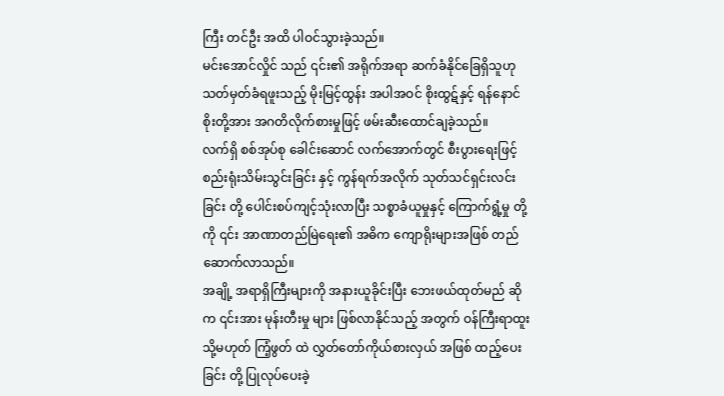ကြီး တင်ဦး အထိ ပါဝင်သွားခဲ့သည်။
မင်းအောင်လှိုင် သည် ၎င်း၏ အရိုက်အရာ ဆက်ခံနိုင်ခြေရှိသူဟု သတ်မှတ်ခံရဖူးသည့် မိုးမြင့်ထွန်း အပါအဝင် စိုးထွဋ်နှင့် ရန်နောင်စိုးတို့အား အဂတိလိုက်စားမှုဖြင့် ဖမ်းဆီးထောင်ချခဲ့သည်။
လက်ရှိ စစ်အုပ်စု ခေါင်းဆောင် လက်အောက်တွင် စီးပွားရေးဖြင့် စည်းရုံးသိမ်းသွင်းခြင်း နှင့် ကွန်ရက်အလိုက် သုတ်သင်ရှင်းလင်းခြင်း တို့ ပေါင်းစပ်ကျင့်သုံးလာပြီး သစ္စာခံယူမှုနှင့် ကြောက်ရွံ့မှု တို့ကို ၎င်း အာဏာတည်မြဲရေး၏ အဓိက ကျောရိုးများအဖြစ် တည်ဆောက်လာသည်။
အချို့ အရာရှိကြီးများကို အနားယူခိုင်းပြီး ဘေးဖယ်ထုတ်မည် ဆိုက ၎င်းအား မုန်းတီးမှု များ ဖြစ်လာနိုင်သည့် အတွက် ဝန်ကြီးရာထူး သို့မဟုတ် ကြံ့ဖွတ် ထဲ လွှတ်တော်ကိုယ်စားလှယ် အဖြစ် ထည့်ပေးခြင်း တို့ ပြုလုပ်ပေးခဲ့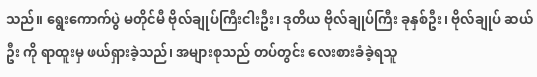သည်။ ရွေးကောက်ပွဲ မတိုင်မီ ဗိုလ်ချုပ်ကြီးငါးဦး၊ ဒုတိယ ဗိုလ်ချုပ်ကြီး ခုနှစ်ဦး၊ ဗိုလ်ချုပ် ဆယ်ဦး ကို ရာထူးမှ ဖယ်ရှားခဲ့သည်၊ အများစုသည် တပ်တွင်း လေးစားခံခဲ့ရသူ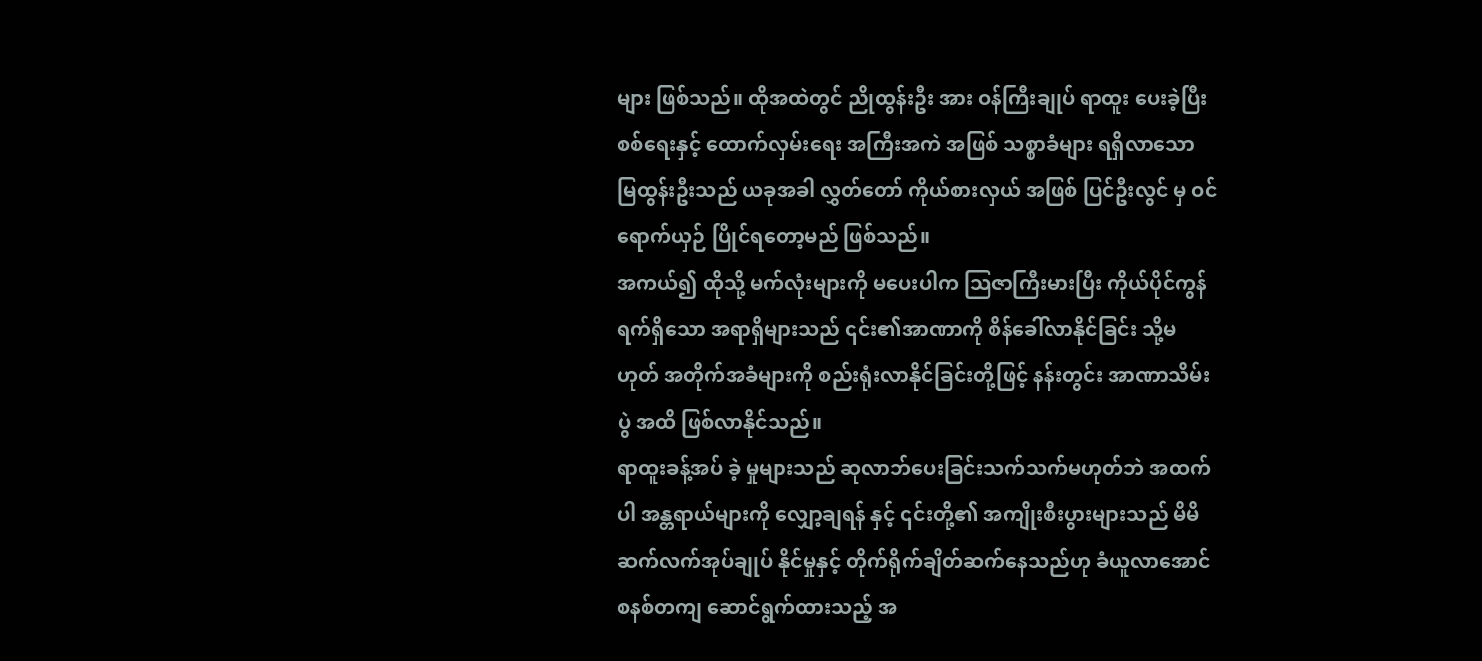များ ဖြစ်သည်။ ထိုအထဲတွင် ညိုထွန်းဦး အား ဝန်ကြီးချုပ် ရာထူး ပေးခဲ့ပြီး စစ်ရေးနှင့် ထောက်လှမ်းရေး အကြီးအကဲ အဖြစ် သစ္စာခံများ ရရှိလာသော မြထွန်းဦးသည် ယခုအခါ လွှတ်တော် ကိုယ်စားလှယ် အဖြစ် ပြင်ဦးလွင် မှ ဝင်ရောက်ယှဉ် ပြိုင်ရတော့မည် ဖြစ်သည်။
အကယ်၍ ထိုသို့ မက်လုံးများကို မပေးပါက သြဇာကြီးမားပြီး ကိုယ်ပိုင်ကွန်ရက်ရှိသော အရာရှိများသည် ၎င်း၏အာဏာကို စိန်ခေါ်လာနိုင်ခြင်း သို့မဟုတ် အတိုက်အခံများကို စည်းရုံးလာနိုင်ခြင်းတို့ဖြင့် နန်းတွင်း အာဏာသိမ်းပွဲ အထိ ဖြစ်လာနိုင်သည်။
ရာထူးခန့်အပ် ခဲ့ မှုများသည် ဆုလာဘ်ပေးခြင်းသက်သက်မဟုတ်ဘဲ အထက်ပါ အန္တရာယ်များကို လျှော့ချရန် နှင့် ၎င်းတို့၏ အကျိုးစီးပွားများသည် မိမိ ဆက်လက်အုပ်ချုပ် နိုင်မှုနှင့် တိုက်ရိုက်ချိတ်ဆက်နေသည်ဟု ခံယူလာအောင် စနစ်တကျ ဆောင်ရွက်ထားသည့် အ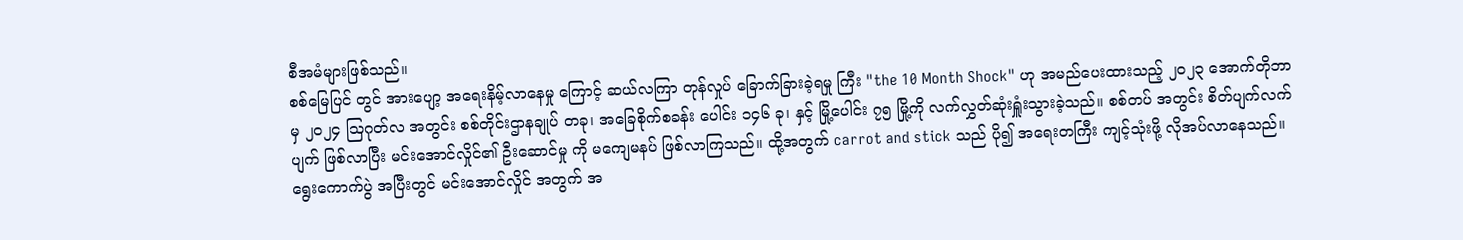စီအမံများဖြစ်သည်။
စစ်မြေပြင် တွင် အားပျော့ အရေးနိမ့်လာနေမှု ကြောင့် ဆယ်လကြာ တုန်လှုပ် ခြောက်ခြားခဲ့ရမှု ကြီး "the 10 Month Shock" ဟု အမည်ပေးထားသည့် ၂၀၂၃ အောက်တိုဘာ မှ ၂၀၂၄ ဩဂုတ်လ အတွင်း စစ်တိုင်းဌာနချုပ် တခု၊ အခြေစိုက်စခန်း ပေါင်း ၁၄၆ ခု၊ နှင့် မြို့ပေါင်း ၇၅ မြို့ကို လက်လွှတ်ဆုံးရှူံးသွားခဲ့သည်။ စစ်တပ် အတွင်း စိတ်ပျက်လက်ပျက် ဖြစ်လာပြီး မင်းအောင်လှိုင်၏ ဦးဆောင်မှု ကို မကျေမနပ် ဖြစ်လာကြသည်။ ထို့အတွက် carrot and stick သည် ပို၍ အရေးတကြီး ကျင့်သုံးဖို့ လိုအပ်လာနေသည်။
ရွေးကောက်ပွဲ အပြီးတွင် မင်းအောင်လှိုင် အတွက် အ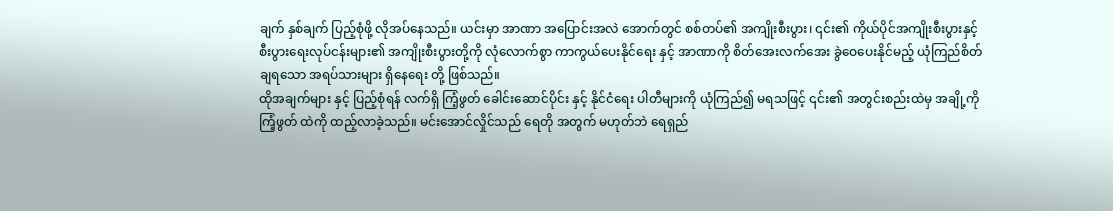ချက် နှစ်ချက် ပြည့်စုံဖို့ လိုအပ်နေသည်။ ယင်းမှာ အာဏာ အပြောင်းအလဲ အောက်တွင် စစ်တပ်၏ အကျိုးစီးပွား၊ ၎င်း၏ ကိုယ်ပိုင်အကျိုးစီးပွားနှင့် စီးပွားရေးလုပ်ငန်းများ၏ အကျိုးစီးပွားတို့ကို လုံလောက်စွာ ကာကွယ်ပေးနိုင်ရေး နှင့် အာဏာကို စိတ်အေးလက်အေး ခွဲဝေပေးနိုင်မည့် ယုံကြည်စိတ်ချရသော အရပ်သားများ ရှိနေရေး တို့ ဖြစ်သည်။
ထိုအချက်များ နှင့် ပြည့်စုံရန် လက်ရှိ ကြံ့ဖွတ် ခေါင်းဆောင်ပိုင်း နှင့် နိုင်ငံရေး ပါတီများကို ယုံကြည်၍ မရသဖြင့် ၎င်း၏ အတွင်းစည်းထဲမှ အချို့ကို ကြံ့ဖွတ် ထဲကို ထည့်လာခဲ့သည်။ မင်းအောင်လှိုင်သည် ရေတို အတွက် မဟုတ်ဘဲ ရေရှည်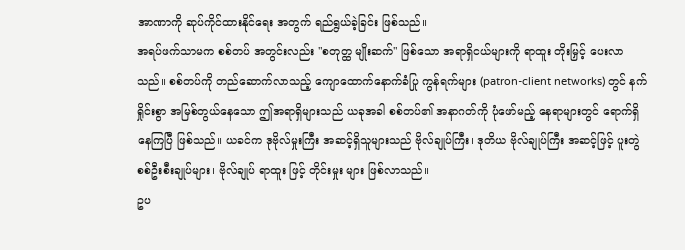အာဏာကို ဆုပ်ကိုင်ထားနိုင်ရေး အတွက် ရည်ရွယ်ခဲ့ခြင်း ဖြစ်သည်။
အရပ်ဖက်သာမက စစ်တပ် အတွင်းလည်း "စတုတ္ထ မျိုးဆက်" ဖြစ်သော အရာရှိငယ်များကို ရာထူး တိုးမြှင့် ပေးလာသည်။ စစ်တပ်ကို တည်ဆောက်လာသည့် ကျောထောက်နောက်ခံပြု ကွန်ရက်များ (patron-client networks) တွင် နက်ရှိုင်းစွာ အမြစ်တွယ်နေသော ဤအရာရှိများသည် ယခုအခါ စစ်တပ်၏ အနာဂတ်ကို ပုံဖော်မည့် နေရာများတွင် ရောက်ရှိနေကြပြီ ဖြစ်သည်။ ယခင်က ဒုဗိုလ်မှုးကြီး အဆင့်ရှိသူများသည် ဗိုလ်ချုပ်ကြီး၊ ဒုတိယ ဗိုလ်ချုပ်ကြီး အဆင့်ဖြင့် ပူးတွဲ စစ်ဦးစီးချုပ်များ၊ ဗိုလ်ချုပ် ရာထူး ဖြင့် တိုင်းမှုး များ ဖြစ်လာသည်။
ဥပ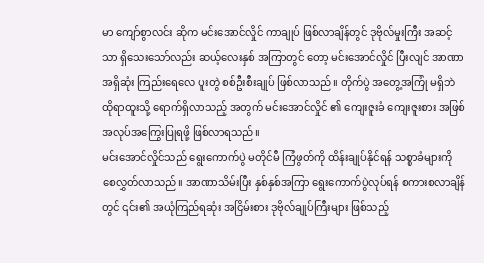မာ ကျော်စွာလင်း ဆိုက မင်းအောင်လှိုင် ကာချုပ် ဖြစ်လာချိန်တွင် ဒုဗိုလ်မှုးကြီး အဆင့်သာ ရှိသေးသော်လည်း ဆယ့်လေးနှစ် အကြာတွင် တော့ မင်းအောင်လှိုင် ပြီးလျင် အာဏာ အရှိဆုံး ကြည်းရေလေ ပူးတွဲ စစ်ဦးစီးချုပ် ဖြစ်လာသည်။ တိုက်ပွဲ အတွေ့အကြုံ မရှိဘဲ ထိုရာထူးသို့ ရောက်ရှိလာသည့် အတွက် မင်းအောင်လှိုင် ၏ ကျေးဇူးခံ ကျေးဇူးစား အဖြစ် အလုပ်အကြွေးပြုရဖို့ ဖြစ်လာရသည်။
မင်းအောင်လှိုင်သည် ရွေးကောက်ပွဲ မတိုင်မီ ကြံဖွတ်ကို ထိန်းချုပ်နိုင်ရန် သစ္စာခံများကို စေလွှတ်လာသည်။ အာဏာသိမ်းပြီး နှစ်နှစ်အကြာ ရွေးကောက်ပွဲလုပ်ရန် စကားစလာချိန်တွင် ၎င်း၏ အယုံကြည်ရဆုံး အငြိမ်းစား ဒုဗိုလ်ချုပ်ကြီးများ ဖြစ်သည့်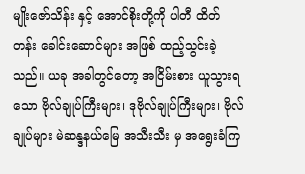မျိုးဇော်သိန်း နှင့် အောင်စိုးတို့ကို ပါတီ ထိတ်တန်း ခေါင်းဆောင်များ အဖြစ် ထည့်သွင်းခဲ့သည်။ ယခု အခါတွင်တော့ အငြိမ်းစား ယူသွားရသော ဗိုလ်ချုပ်ကြီးများ၊ ဒုဗိုလ်ချုပ်ကြီးများ၊ ဗိုလ်ချုပ်များ မဲဆန္ဒနယ်မြေ အသီးသီး မှ အရွေးခံကြ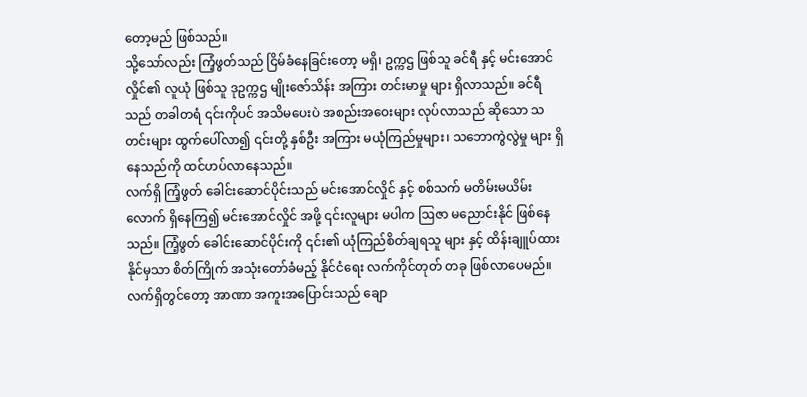တော့မည် ဖြစ်သည်။
သို့သော်လည်း ကြံ့ဖွတ်သည် ငြိမ်ခံနေခြင်းတော့ မရှိ၊ ဥက္ကဌ ဖြစ်သူ ခင်ရီ နှင့် မင်းအောင်လှိုင်၏ လူယုံ ဖြစ်သူ ဒုဥက္ကဌ မျိုးဇော်သိန်း အကြား တင်းမာမှု များ ရှိလာသည်။ ခင်ရီသည် တခါတရံ ၎င်းကိုပင် အသိမပေးပဲ အစည်းအဝေးများ လုပ်လာသည် ဆိုသော သတင်းများ ထွက်ပေါ်လာ၍ ၎င်းတို့ နှစ်ဦး အကြား မယုံကြည်မှုများ၊ သဘောကွဲလွဲမှု များ ရှိနေသည်ကို ထင်ဟပ်လာနေသည်။
လက်ရှိ ကြံ့ဖွတ် ခေါင်းဆောင်ပိုင်းသည် မင်းအောင်လှိုင် နှင့် စစ်သက် မတိမ်းမယိမ်း လောက် ရှိနေကြ၍ မင်းအောင်လှိုင် အဖို့ ၎င်းလူများ မပါက ဩဇာ မညောင်းနိုင် ဖြစ်နေသည်။ ကြံ့ဖွတ် ခေါင်းဆောင်ပိုင်းကို ၎င်း၏ ယုံကြည်စိတ်ချရသူ များ နှင့် ထိန်းချူပ်ထားနိုင်မှသာ စိတ်ကြိုက် အသုံးတော်ခံမည့် နိုင်ငံရေး လက်ကိုင်တုတ် တခု ဖြစ်လာပေမည်။
လက်ရှိတွင်တော့ အာဏာ အကူးအပြောင်းသည် ချော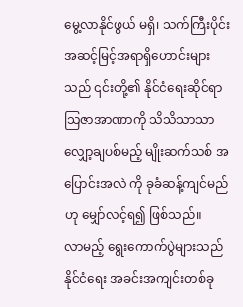မွေ့လာနိုင်ဖွယ် မရှိ၊ သက်ကြီးပိုင်း အဆင့်မြင့်အရာရှိဟောင်းများသည် ၎င်းတို့၏ နိုင်ငံရေးဆိုင်ရာ သြဇာအာဏာကို သိသိသာသာ လျှော့ချပစ်မည့် မျိုးဆက်သစ် အပြောင်းအလဲ ကို ခုခံဆန့်ကျင်မည်ဟု မျှော်လင့်ရ၍ ဖြစ်သည်။
လာမည့် ရွေးကောက်ပွဲများသည် နိုင်ငံရေး အခင်းအကျင်းတစ်ခု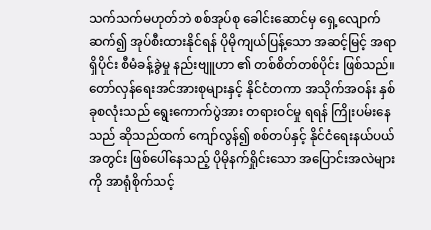သက်သက်မဟုတ်ဘဲ စစ်အုပ်စု ခေါင်းဆောင်မှ ရှေ့လျောက် ဆက်၍ အုပ်စီးထားနိုင်ရန် ပိုမိုကျယ်ပြန့်သော အဆင့်မြင့် အရာရှိပိုင်း စီမံခန့်ခွဲမှု နည်းဗျူဟာ ၏ တစ်စိတ်တစ်ပိုင်း ဖြစ်သည်။
တော်လှန်ရေးအင်အားစုများနှင့် နိုင်ငံတကာ အသိုက်အဝန်း နှစ်ခုစလုံးသည် ရွေးကောက်ပွဲအား တရားဝင်မှု ရရန် ကြိုးပမ်းနေသည် ဆိုသည်ထက် ကျော်လွန်၍ စစ်တပ်နှင့် နိုင်ငံရေးနယ်ပယ်အတွင်း ဖြစ်ပေါ်နေသည့် ပိုမိုနက်ရှိုင်းသော အပြောင်းအလဲများ ကို အာရုံစိုက်သင့်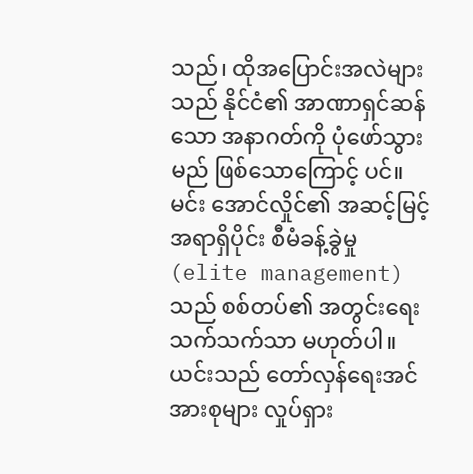သည်၊ ထိုအပြောင်းအလဲများသည် နိုင်ငံ၏ အာဏာရှင်ဆန်သော အနာဂတ်ကို ပုံဖော်သွားမည် ဖြစ်သောကြောင့် ပင်။
မင်း အောင်လှိုင်၏ အဆင့်မြင့် အရာရှိပိုင်း စီမံခန့်ခွဲမှု (elite management) သည် စစ်တပ်၏ အတွင်းရေး သက်သက်သာ မဟုတ်ပါ။ ယင်းသည် တော်လှန်ရေးအင်အားစုများ လှုပ်ရှား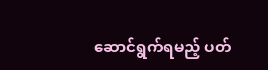ဆောင်ရွက်ရမည့် ပတ်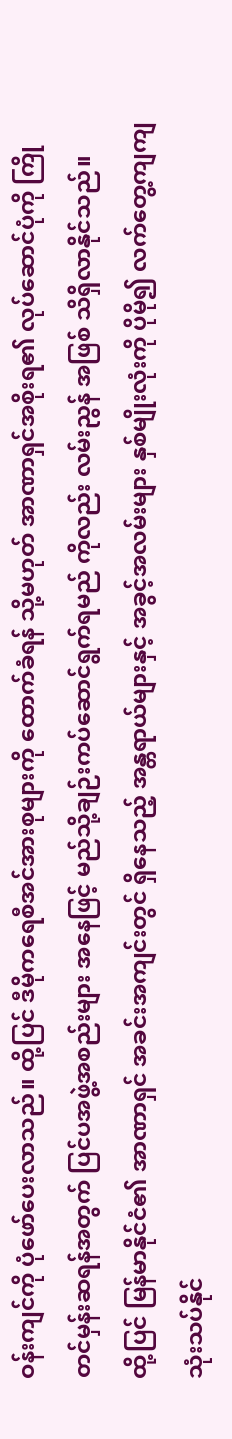ဝန်းကျင်ကို ပုံဖော်ပေးလာသည်။ ထို့ပြင် ဒီမိုကရေစီအင်အားစုများကို ထောက်ခံရန် သို့မဟုတ် အာဏာရှင်အစိုးရ၏ လုပ်ဆောင်ပုံကို ကြိုတင်မှန်းဆရန်အတွက် ပြင်ပအဖွဲ့အစည်းများ အနေဖြင့် မည်သို့ချဉ်းကပ်ဆောင်ရွက်ရမည် ကိုလည်း လမ်းညွန် အဖြစ် သိရှိလာနိုင်သည်။
ထို့ပြင် မြန်မာနိုင်ငံ၏ အာဏာရှင် အခင်းအကျင်းတွင် ရှိနေသည့် အန္တရာယ်များနှင့် အခွင့်အလမ်းများ နှစ်မျိုးလုံးကို ပိုမို၍ လက်တွေ့ကျကျ သုံးသပ်နိုင်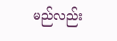မည်လည်း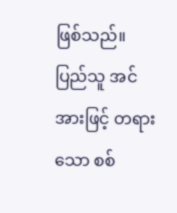ဖြစ်သည်။
ပြည်သူ အင်အားဖြင့် တရားသော စစ်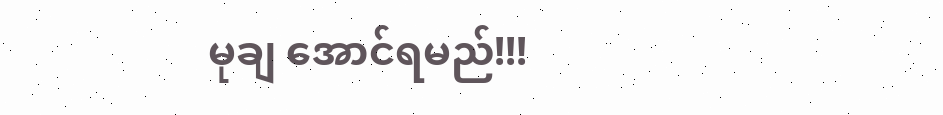မုချ အောင်ရမည်!!!